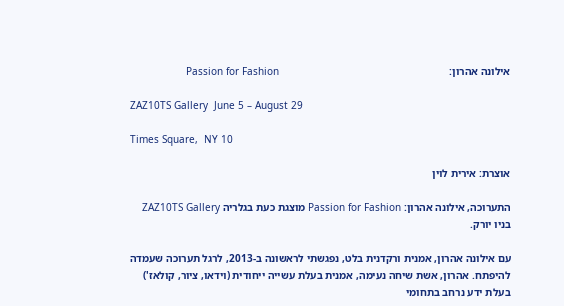אילונה אהרון:                                                               Passion for Fashion

ZAZ10TS Gallery  June 5 – August 29

Times Square,  NY 10

אוצרת: אירית לוין

התערוכה, אילונה אהרון: Passion for Fashion מוצגת כעת בגלריה ZAZ10TS Gallery  בניו יורק.

עם אילונה אהרון, אמנית ורקדנית בלט, נפגשתי לראשונה ב-2013, לרגל תערוכה שעמדה להיפתח. אהרון, אשת שיחה נעימה, אמנית בעלת עשייה ייחודית (וידאו, ציור, קולאז')  בעלת ידע נרחב בתחומי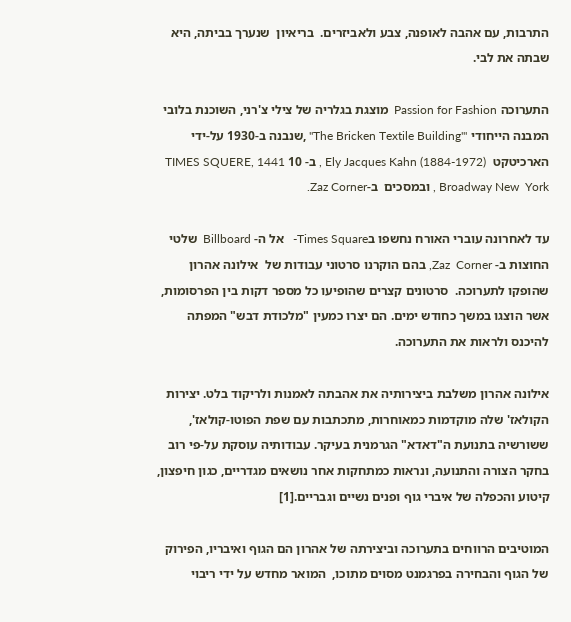התרבות, עם אהבה לאופנה, צבע ולאביזרים.  בריאיון  שנערך בביתה, היא שבתה את לבי.

התערוכה Passion for Fashion  מוצגת בגלריה של צילי צ'רני, השוכנת בלובי המבנה הייחודי '"The Bricken Textile Building" ,שנבנה ב-1930 על-ידי הארכיטקט  Ely Jacques Kahn (1884-1972) , ב- 10 TIMES SQUERE, 1441 Broadway New  York , ובמסכים  ב-Zaz Corner.

עד לאחרונה עוברי האורח נחשפו בTimes Square-   אל ה- Billboard  שלטי החוצות ב- Zaz  Corner, בהם הוקרנו סרטוני עבודות של  אילונה אהרון שהופקו לתערוכה.  סרטונים קצרים שהופיעו כל מספר דקות בין הפרסומות,  אשר הוצגו במשך כחודש ימים. הם יצרו כמעין "מלכודת דבש" המפתה להיכנס ולראות את התערוכה.

אילונה אהרון משלבת ביצירותיה את אהבתה לאמנות ולריקוד בלט. יצירות הקולאז' שלה מוקדמות כמאוחרות, מתכתבות עם שפת הפוטו-קולאז', ששורשיה בתנועת ה"דאדא" הגרמנית בעיקר. עבודותיה עוסקת על-פי רוב בחקר הצורה והתנועה, ונראות כמתחקות אחר נושאים מגדריים, כגון חיפצון, קיטוע והכפלה של איברי גוף ופנים נשיים וגבריים.[1]

המוטיבים הרווחים בתערוכה וביצירתה של אהרון הם הגוף ואיבריו, הפירוק של הגוף והבחירה בפרגמנט מסוים מתוכו,  המואר מחדש על ידי ריבוי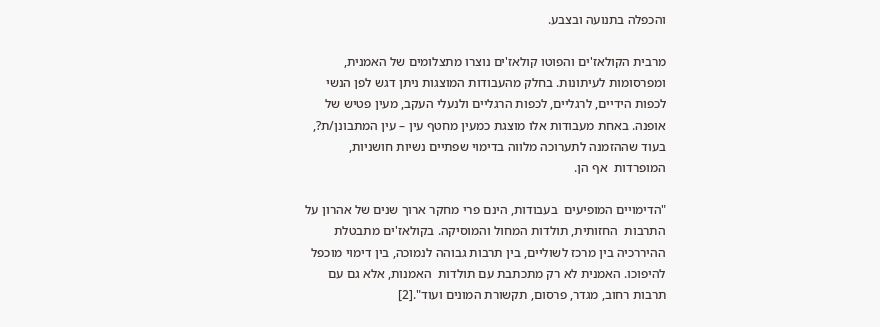והכפלה בתנועה ובצבע.

מרבית הקולאז'ים והפוטו קולאז'ים נוצרו מתצלומים של האמנית, ומפרסומות לעיתונות. בחלק מהעבודות המוצגות ניתן דגש לפן הנשי לכפות הידיים, לרגליים, לכפות הרגליים ולנעלי העקב, מעין פטיש של אופנה. באחת מעבודות אלו מוצגת כמעין מחטף עין – עין המתבונן/ת?, בעוד שההזמנה לתערוכה מלווה בדימוי שפתיים נשיות חושניות, המופרדות  אף הן.

"הדימויים המופיעים  בעבודות, הינם פרי מחקר ארוך שנים של אהרון על התרבות  החזותית, תולדות המחול והמוסיקה. בקולאז'ים מתבטלת ההיררכיה בין מרכז לשוליים, בין תרבות גבוהה לנמוכה, בין דימוי מוכפל להיפוכו. האמנית לא רק מתכתבת עם תולדות  האמנות, אלא גם עם תרבות רחוב, מגדר, פרסום, תקשורת המונים ועוד".[2]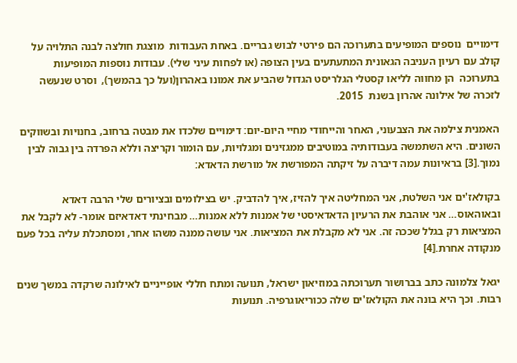דימויים  נוספים המופיעים בתערוכה הם פירטי לבוש גבריים. באחת העבודות  מוצגת חולצה לבנה התלויה על קולב עם רעיון העניבה הגאונית המתעתעים בעין הצופה (או לפחות עיני שלי). עבודות נוספות המופיעות בתערוכה  הן מחווה לליאו קסטלי הגלריסט הגדול שהביע את אמונו באהרון(ועל כך בהמשך),  וסרט שנעשה לזכרה של אילונה אהרון בשנת  2015.

האמנית צילמה את הצבעוני, האחר והייחודי מחיי היום-יום: דימויים שלכדו את מבטה ברחוב, בחנויות ובשווקים השונים. היא השתמשה בעבודותיה במוטיבים ממגזינים ומגלויות, עם הומור וקריצה וללא הפרדה בין גבוה לבין נמוך.[3] בראיונות עמה דיברה על זיקתה המפורשת אל מורשת הדאדא:

בקולאז'ים אני השלטת, אני המחליטה איך להזיז, איך להדביק. יש בצילומים ובציורים שלי הרבה דאדא ובאוהאוס… אני אוהבת את הרעיון הדאדאיסטי של אמנות ללא אמנות… מבחינתי דאדאיזם אומר- לא לקבל את המציאות רק בגלל שככה זה. אני לא מקבלת את המציאות. אני עושה ממנה משהו אחר, ומסתכלת עליה בכל פעם מנקודה אחרת.[4]

יגאל צלמונה כתב בברושור תערוכתה במוזיאון ישראל, תנועה ומתח חללי אופייניים לאילונה שרקדה במשך שנים רבות. וכך היא בונה את הקולאז'ים שלה ככוריאוגרפיה. תנועות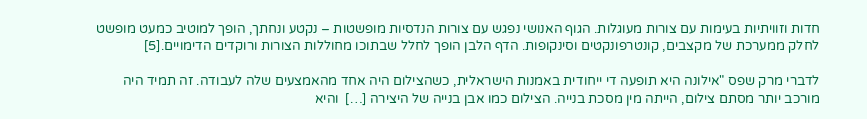חדות וזוויתיות בעימות עם צורות מעוגלות. הגוף האנושי נפגש עם צורות הנדסיות מופשטות – נקטע ונחתך, הופך למוטיב כמעט מופשט לחלק ממערכת של מקצבים, קונטרפונקטים וסינקופות. הדף הלבן הופך לחלל שבתוכו מחוללות הצורות ורוקדים הדימויים.[5]

לדברי מרק שפס "אילונה היא תופעה די ייחודית באמנות הישראלית, כשהצילום היה אחד מהאמצעים שלה לעבודה. זה תמיד היה מורכב יותר מסתם צילום, הייתה מין מסכת בנייה. הצילום כמו אבן בנייה של היצירה […]  והיא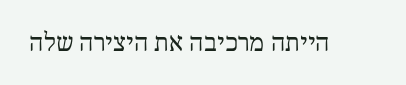הייתה מרכיבה את היצירה שלה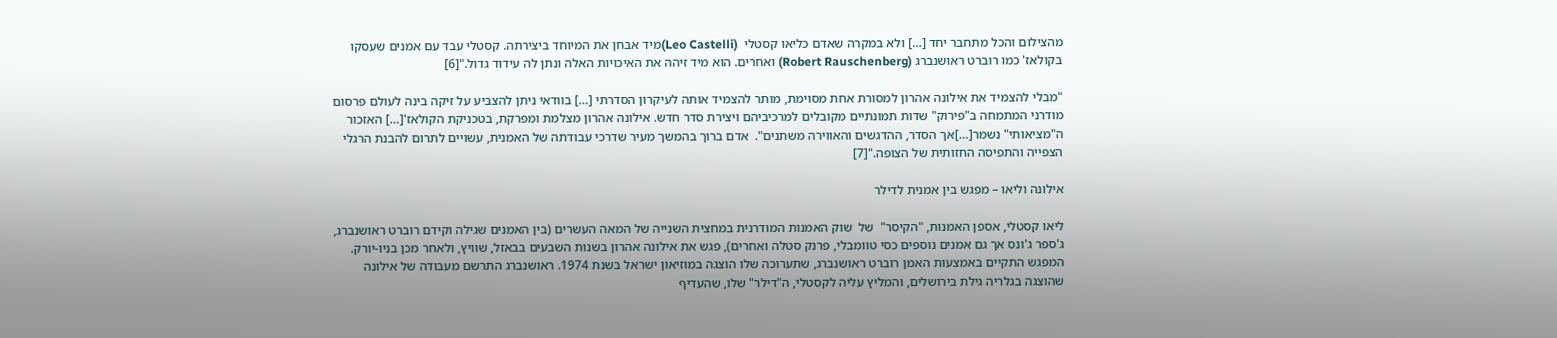מהצילום והכל מתחבר יחד […] ולא במקרה שאדם כליאו קסטלי  (Leo Castelli)מיד אבחן את המיוחד ביצירתה. קסטלי עבד עם אמנים שעסקו בקולאז' כמו רוברט ראושנברג (Robert Rauschenberg) ואחרים. הוא מיד זיהה את האיכויות האלה ונתן לה עידוד גדול."[6]

"מבלי להצמיד את אילונה אהרון למסורת אחת מסוימת, מותר להצמיד אותה לעיקרון הסדרתי […] בוודאי ניתן להצביע על זיקה בינה לעולם פרסום מודרני המתמחה ב"פירוק" שדות תמונתיים מקובלים למרכיביהם ויצירת סדר חדש. אילונה אהרון מצלמת ומפרקת, בטכניקת הקולאז'[…] האזכור ה"מציאותי" נשמר[…]אך הסדר, ההדגשים והאווירה משתנים".  אדם ברוך בהמשך מעיר שדרכי עבודתה של האמנית, עשויים לתרום להבנת הרגלי הצפייה והתפיסה החזותית של הצופה."[7]

אילונה וליאו – מפגש בין אמנית לדילר

ליאו קסטלי, אספן האמנות, "הקיסר"  של  שוק האמנות המודרנית במחצית השנייה של המאה העשרים (בין האמנים שגילה וקידם רוברט ראושנברג, ג'ספר ג'ונס אך גם אמנים נוספים כסי טוומבלי, פרנק סטלה ואחרים), פגש את אילונה אהרון בשנות השבעים בבאזל, שוויץ, ולאחר מכן בניו-יורק. המפגש התקיים באמצעות האמן רוברט ראושנברג, שתערוכה שלו הוצגה במוזיאון ישראל בשנת 1974. ראושנברג התרשם מעבודה של אילונה שהוצגה בגלריה גילת בירושלים, והמליץ עליה לקסטלי, ה"דילר" שלו, שהעדיף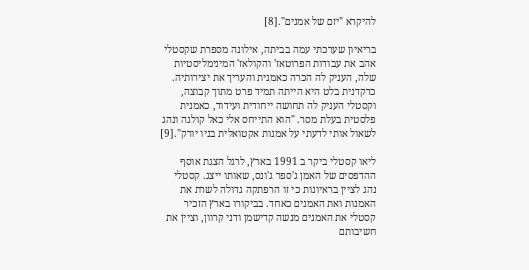להיקרא "יזם של אמנים".[8]

בריאיון שערכתי עמה בביתה, אילונה מספרת שקסטלי אהב את עבודות הפרוטאז' והקולאז' המינימליסטיות שלה, העניק לה הכרה כאמנית והעריך את יצירותיה. כרקדנית בלט היא הייתה תמיד פרט מתוך קבוצה, וקסטלי העניק לה תחושה ייחודית ועידוד, כאמנית פלסטית בעלת מסר. "הוא התייחס אלי כאל קולגה ונהג לשאול אותי לדעתי על אמנות אקטואלית בניו יורק".[9]

ליאו קסטלי ביקר ב 1991 בארץ, לרגל הצגת אוסף ההדפסים של האמן ג'ספר ג'ונס, שאותו ייצג. קסטלי נהג לציין בראיונות כי זו הרפתקה גדולה לשרת את האמנות ואת האמנים כאחד. בביקורו בארץ הזכיר קסטלי את האמנים מנשה קדישמן ודני קרוון, וציין את חשיבותם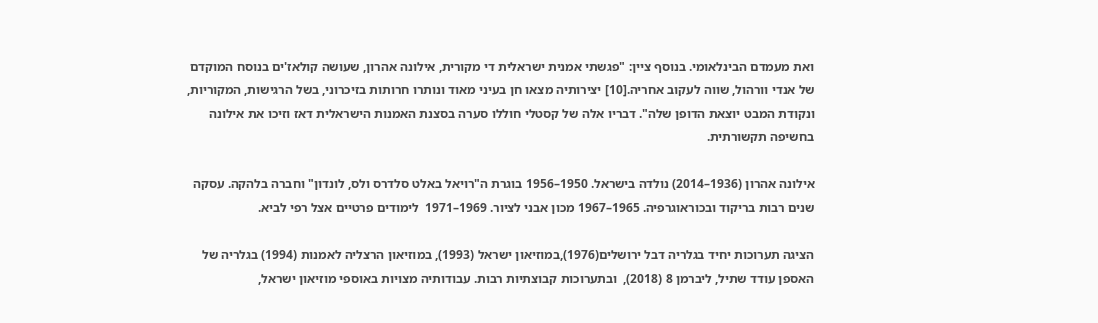ואת מעמדם הבינלאומי. בנוסף ציין: "פגשתי אמנית ישראלית די מקורית, אילונה אהרון, שעושה קולאז'ים בנוסח המוקדם של אנדי וורהול, שווה לעקוב אחריה.[10] יצירותיה מצאו חן בעיני מאוד ונותרו חרותות בזיכרוני, בשל הרגישות, המקוריות, ונקודת המבט יוצאת הדופן שלה". דבריו אלה של קסטלי חוללו סערה בסצנת האמנות הישראלית דאז וזיכו את אילונה בחשיפה תקשורתית.

אילונה אהרון (1936–2014) נולדה בישראל. 1950–1956 בוגרת ה"רויאל באלט סלדרס ולס, לונדון" וחברה בלהקה. עסקה שנים רבות בריקוד ובכוראוגרפיה. 1965–1967 מכון אבני לציור. 1969–1971  לימודים פרטיים אצל רפי לביא.

הציגה תערוכות יחיד בגלריה דבל ירושלים(1976),במוזיאון ישראל (1993), במוזיאון הרצליה לאמנות (1994) בגלריה של האספן עודד שתיל, ליברמן 8 (2018),  ובתערוכות קבוצתיות רבות. עבודותיה מצויות באוספי מוזיאון ישראל,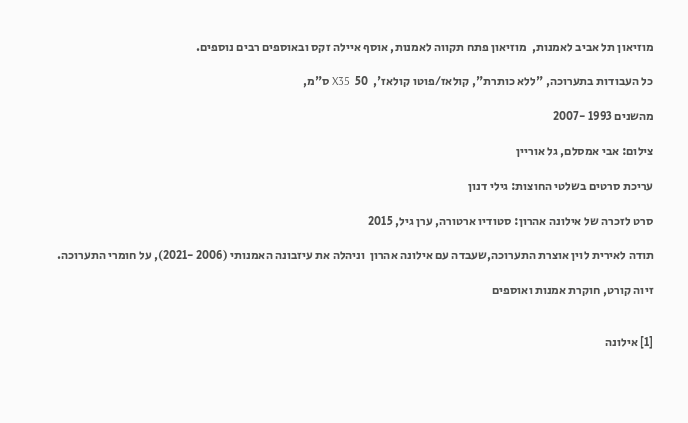מוזיאון תל אביב לאמנות,  מוזיאון פתח תקווה לאמנות, אוסף איילה זקס ובאוספים רבים נוספים.

כל העבודות בתערוכה, "ללא כותרת", קולאז/פוטו קולאז',  50  X35 ס"מ,

מהשנים 1993 -2007

צילום: אבי אמסלם, גל אוריין

עריכת סרטים בשלטי החוצות: גילי דנון

סרט לזכרה של אילונה אהרון: סטודיו ארטורה, ערן גיל, 2015

תודה לאירית לוין אוצרת התערוכה,שעבדה עם אילונה אהרון  וניהלה את עיזבונה האמנותי (2006 -2021), על חומרי התערוכה.

זיוה קורט, חוקרת אמנות ואוספים


[1] אילונה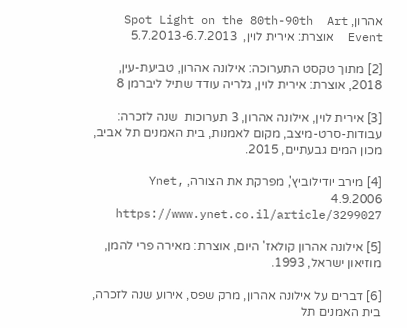אהרון, Spot Light on the 80th-90th  Art Event  אוצרת: אירית לוין,  5.7.2013-6.7.2013

[2] מתוך טקסט התערוכה: אילונה אהרון, טביעת-עין, 2018, אוצרת: אירית לוין, גלריה עודד שתיל ליברמן 8

[3] אירית לוין, אילונה אהרון, 3 תערוכות  שנה לזכרה: עבודות-סרט-מיצב, מקום לאמנות, בית האמנים תל אביב, מכון המים גבעתיים, 2015.

[4] מירב יודילוביץ', מפרקת את הצורה, Ynet, 4.9.2006 https://www.ynet.co.il/article/3299027

[5] אילונה אהרון קולאז' היום, אוצרת: מאירה פרי להמן, מוזיאון ישראל, 1993.

[6] דברים על אילונה אהרון, מרק שפס, אירוע שנה לזכרה, בית האמנים תל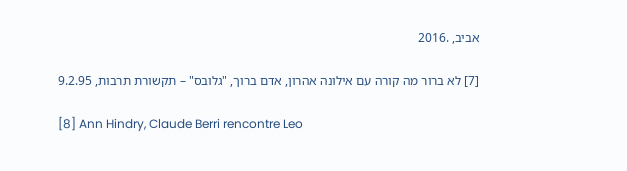אביב, .2016

[7] לא ברור מה קורה עם אילונה אהרון, אדם ברוך, "גלובס" – תקשורת תרבות, 9.2.95

[8] Ann Hindry, Claude Berri rencontre Leo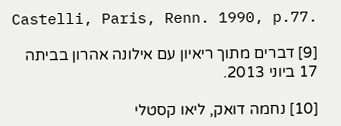Castelli, Paris, Renn. 1990, p.77.

[9] דברים מתוך ריאיון עם אילונה אהרון בביתה 17 ביוני 2013.

[10] נחמה דואק, ליאו קסטלי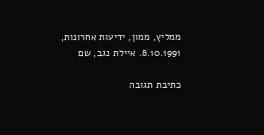ממליץ, ממון, ידיעות אחרונות, 8.10.1991. איילת נגב, שם

כתיבת תגובה